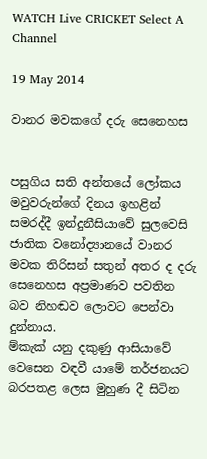WATCH Live CRICKET Select A Channel

19 May 2014

වානර මවකගේ දරු සෙනෙහස


පසුගිය සති අන්තයේ ලෝකය මවුවරුන්ගේ දිනය ඉහළින් සමරද්දී ඉන්දුනීසියාවේ සුලවෙසි ජාතික වනෝද්‍යානයේ වානර මවක තිරිසන් සතුන් අතර ද දරු සෙනෙහස අප්‍රමාණව පවතින බව නිහඬව ලොවට පෙන්වා දුන්නාය.
ම්කැක් යනු දකුණු ආසියාවේ වෙසෙන වඳවී යාමේ තර්ජනයට බරපතළ ලෙස මුහුණ දී සිටින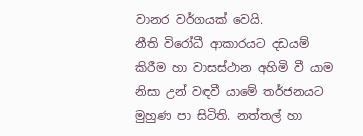වානර වර්ගයක් වෙයි.
නීති විරෝධී ආකාරයට දඩයම් කිරීම හා වාසස්ථාන අහිමි වී යාම නිසා උන් වඳවී යාමේ තර්ජනයට මුහුණ පා සිටිති. නත්තල් හා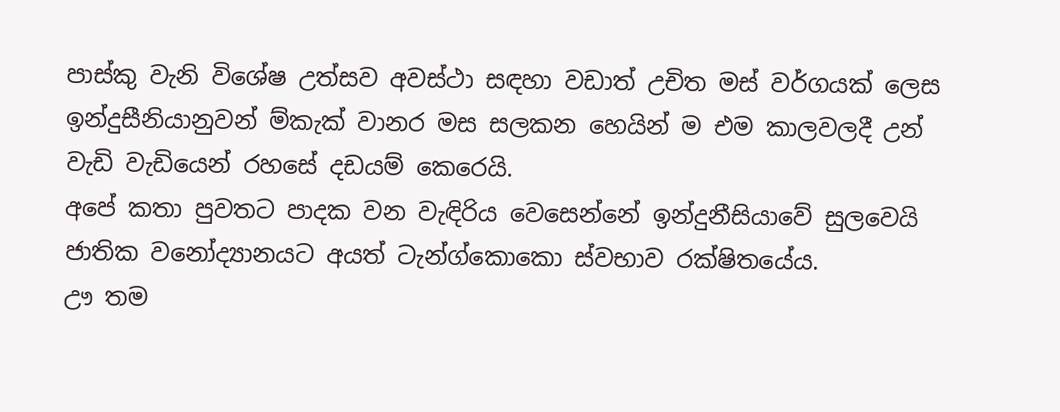පාස්කු වැනි විශේෂ උත්සව අවස්ථා සඳහා වඩාත් උචිත මස් වර්ගයක් ලෙස ඉන්දුසීනියානුවන් ම්කැක් වානර මස සලකන හෙයින් ම එම කාලවලදී උන් වැඩි වැඩියෙන් රහසේ දඩයම් කෙරෙයි.
අපේ කතා පුවතට පාදක වන වැඳිරිය වෙසෙන්නේ ඉන්දුනීසියාවේ සු‍ලවෙයි ජාතික වනෝද්‍යානයට අයත් ටැන්ග්කොකො ස්වභාව රක්ෂිතයේය.
ඌ තම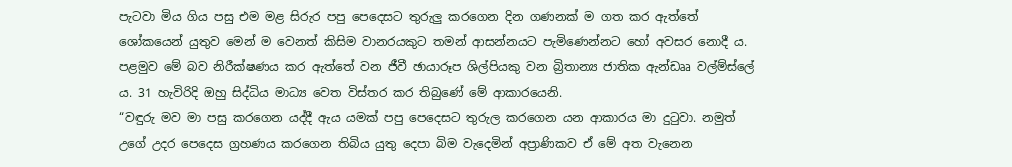පැටවා මිය ගිය පසු එම මළ සිරුර පපු පෙදෙසට තුරුලු කරගෙන දින ගණනක් ම ගත කර ඇත්තේ ශෝකයෙන් යුතුව මෙන් ම වෙනත් කිසිම වානරයකුට තමන් ආසන්නයට පැමිණෙන්නට හෝ අවසර නොදී ය.
පළමුව මේ බව නිරීක්ෂණය කර ඇත්තේ වන ජීවී ඡායාරූප ශිල්පියකු වන බ්‍රිතාන්‍ය ජාතික ඇන්ඩෲ වල්ම්ස්ලේ ය. 31 හැවිරිදි ඔහු සිද්ධිය මාධ්‍ය වෙත විස්තර කර තිබුණේ මේ ආකාරයෙනි.
“වඳුරු මව මා පසු කරගෙන යද්දී ඇය යමක් පපු පෙදෙසට තුරුල කරගෙන යන ආකාරය මා දුටුවා. නමුත් උගේ උදර පෙදෙස ග්‍රහණය කරගෙන තිබිය යුතු දෙපා බිම වැදෙමින් අප්‍රාණිකව ඒ මේ අත වැනෙන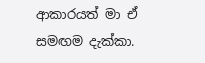ආකාරයත් මා ඒ සමඟම දැක්කා.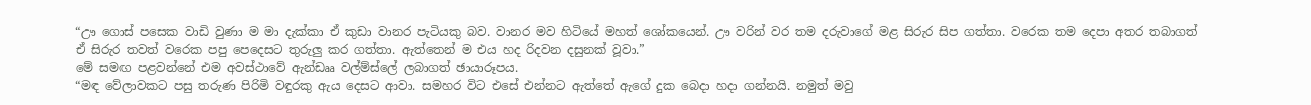“ඌ ගොස් පසෙක වාඩි වුණා ම මා දැක්කා ඒ කුඩා වානර පැටියකු බව. වානර මව හිටියේ මහත් ශෝකයෙන්. ඌ වරින් වර තම දරුවාගේ මළ සිරුර සිප ගත්තා. වරෙක තම දෙපා අතර තබාගත් ඒ සිරුර තවත් වරෙක පපු පෙදෙසට තුරුලු කර ගත්තා. ඇත්තෙන් ම එය හද රිදවන දසුනක් වූවා.”
මේ සමඟ පළවන්නේ එම අවස්ථාවේ ඇන්ඩෲ වල්ම්ස්ලේ ලබාගත් ඡායාරූපය.
“මඳ වේලාවකට පසු තරුණ පිරිමි වඳුරකු ඇය දෙසට ආවා. සමහර විට එසේ එන්නට ඇත්තේ ඇගේ දුක බෙදා හදා ගන්නයි. නමුත් මවු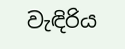වැඳිරිය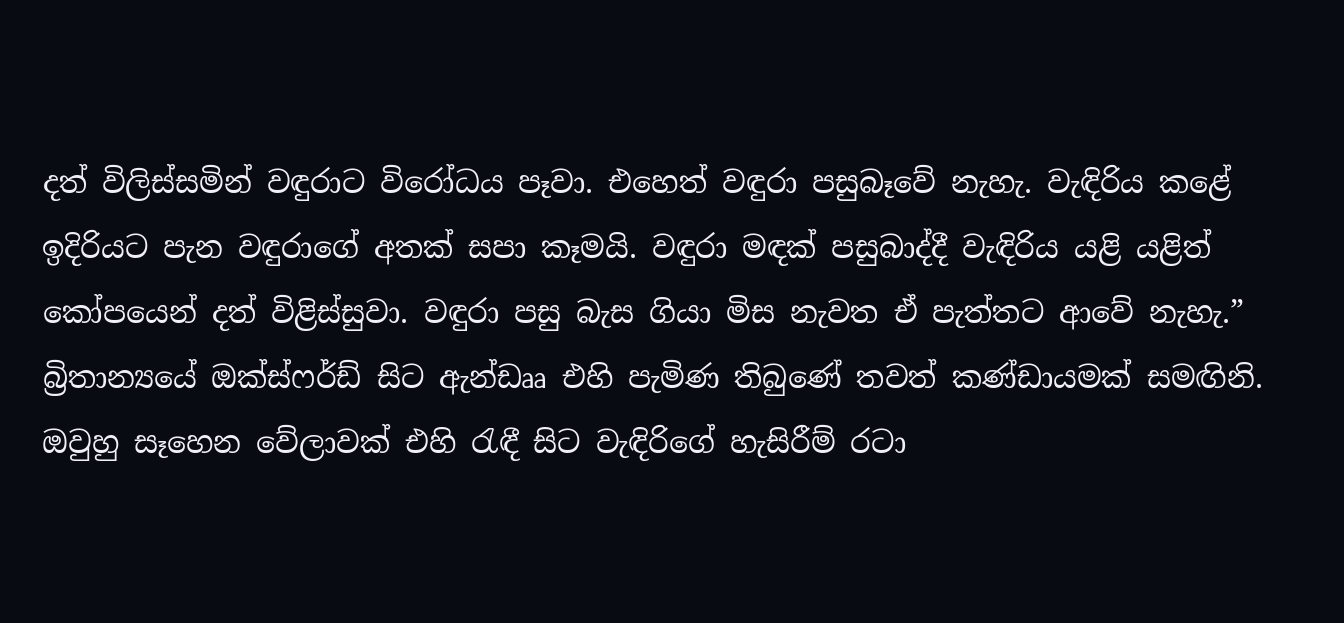දත් විලිස්සමින් වඳුරාට විරෝධය පෑවා. එහෙත් වඳුරා පසුබෑවේ නැහැ. වැඳිරිය කළේ ඉදිරියට පැන වඳුරාගේ අතක් සපා කෑමයි. වඳුරා මඳක් පසුබාද්දී වැඳිරිය යළි යළිත් කෝපයෙන් දත් විළිස්සුවා. වඳුරා පසු බැස ගියා මිස නැවත ඒ පැත්තට ආවේ නැහැ.”
බ්‍රිතාන්‍යයේ ඔක්ස්ෆර්ඩ් සිට ඇන්ඩෲ එහි පැමිණ තිබුණේ තවත් කණ්ඩායමක් සමඟිනි. ඔවුහු සෑහෙන වේලාවක් එහි රැඳී සිට වැඳිරිගේ හැසිරීම් රටා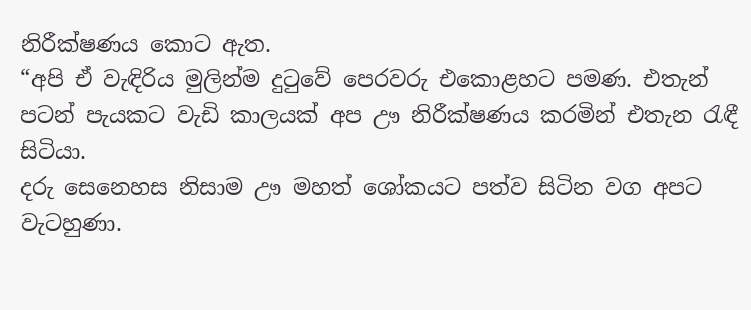නිරීක්ෂණය කොට ඇත.
“අපි ඒ වැඳිරිය මුලින්ම දුටුවේ පෙරවරු එකොළහට පමණ. එතැන් පටන් පැයකට වැඩි කාලයක් අප ඌ නිරීක්ෂණය කරමින් එතැන රැඳී සිටියා.
දරු සෙනෙහස නිසාම ඌ මහත් ශෝකයට පත්ව සිටින වග අපට වැටහුණා.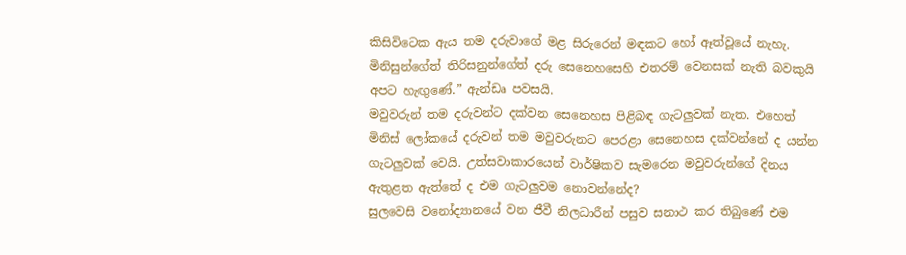කිසිවිටෙක ඇය තම දරුවාගේ මළ සිරුරෙන් මඳකට හෝ ඈත්වූයේ නැහැ. මිනිසුන්ගේත් තිරිසනුන්ගේත් දරු සෙනෙහසෙහි එතරම් වෙනසක් නැති බවකුයි අපට හැඟුණේ.” ඇන්ඩෘ පවසයි.
මවුවරුන් තම දරුවන්ට දක්වන සෙනෙහස පිළිබඳ ගැටලුවක් නැත. එහෙත් මිනිස් ලෝකයේ දරුවන් තම මවුවරුනට පෙරළා සෙනෙහස දක්වන්නේ ද යන්න ගැටලුවක් වෙයි. උත්සවාකාරයෙන් වාර්ෂිකව සැමරෙන මවුවරුන්ගේ දිනය ඇතුළත ඇත්තේ ද එම ගැටලුවම නොවන්නේද?
සුලවෙසි වනෝද්‍යානයේ වන ජීවී නිලධාරීන් පසුව සනාථ කර තිබුණේ එම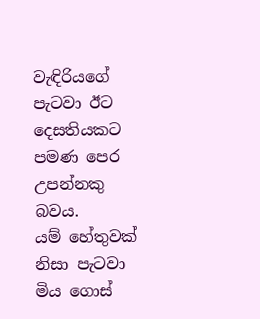වැඳිරියගේ පැටවා ඊට දෙසතියකට පමණ පෙර උපන්නකු බවය.
යම් හේතුවක් නිසා පැටවා මිය ගොස්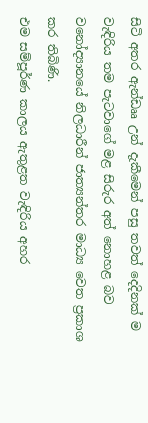සිටි අතර ඇන්ඩෲ උන් දැකීමෙන් පසු තවත් දෙදිනක් ම වැඳිරිය තම පැටවාගේ මළ සිරුර අත් නොහළ බව වනෝද්‍යානයේ නිලධාරීන් ජාත්‍යන්තර මාධ්‍ය වෙත ප්‍රකාශ කර තිබිණි.
එම සම්පූර්ණ කාලය ඇතුළත වැඳිරිය අහර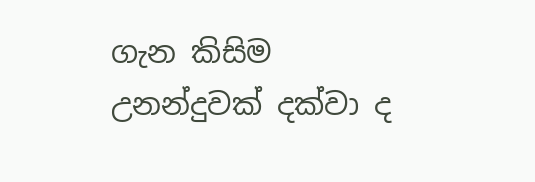ගැන කිසිම උනන්දුවක් දක්වා ද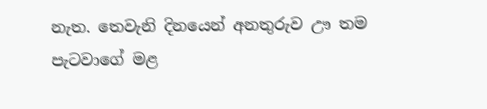නැත. තෙවැනි දිනයෙන් අනතුරුව ඌ තම පැටවාගේ මළ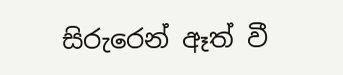සිරුරෙන් ඈත් වී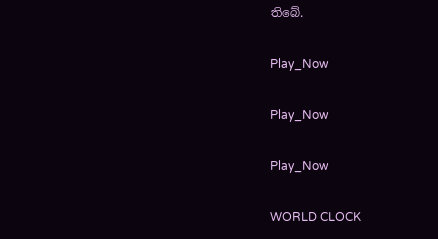තිබේ.

Play_Now

Play_Now

Play_Now

WORLD CLOCK